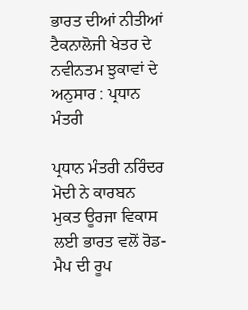ਭਾਰਤ ਦੀਆਂ ਨੀਤੀਆਂ ਟੈਕਨਾਲੋਜੀ ਖੇਤਰ ਦੇ ਨਵੀਨਤਮ ਝੁਕਾਵਾਂ ਦੇ ਅਨੁਸਾਰ : ਪ੍ਰਧਾਨ ਮੰਤਰੀ

ਪ੍ਰਧਾਨ ਮੰਤਰੀ ਨਰਿੰਦਰ ਮੋਦੀ ਨੇ ਕਾਰਬਨ ਮੁਕਤ ਊਰਜਾ ਵਿਕਾਸ ਲਈ ਭਾਰਤ ਵਲੋਂ ਰੋਡ-ਮੈਪ ਦੀ ਰੂਪ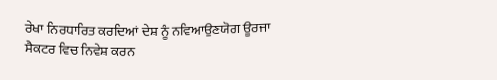ਰੇਖਾ ਨਿਰਧਾਰਿਤ ਕਰਦਿਆਂ ਦੇਸ਼ ਨੂੰ ਨਵਿਆਉਣਯੋਗ ਊਰਜਾ ਸੈਕਟਰ ਵਿਚ ਨਿਵੇਸ਼ ਕਰਨ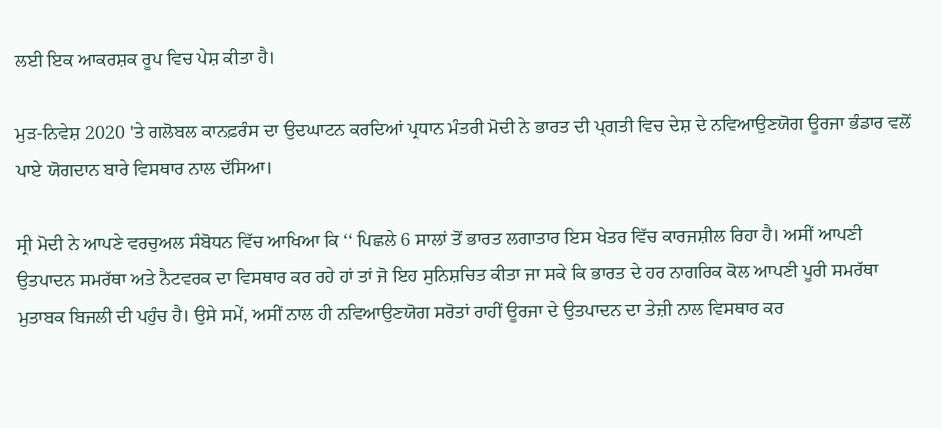ਲਈ ਇਕ ਆਕਰਸ਼ਕ ਰੂਪ ਵਿਚ ਪੇਸ਼ ਕੀਤਾ ਹੈ।

ਮੁੜ-ਨਿਵੇਸ਼ 2020 'ਤੇ ਗਲੋਬਲ ਕਾਨਫ਼ਰੰਸ ਦਾ ਉਦਘਾਟਨ ਕਰਦਿਆਂ ਪ੍ਰਧਾਨ ਮੰਤਰੀ ਮੋਦੀ ਨੇ ਭਾਰਤ ਦੀ ਪ੍ਗਤੀ ਵਿਚ ਦੇਸ਼ ਦੇ ਨਵਿਆਉਣਯੋਗ ਊਰਜਾ ਭੰਡਾਰ ਵਲੋਂ ਪਾਏ ਯੋਗਦਾਨ ਬਾਰੇ ਵਿਸਥਾਰ ਨਾਲ ਦੱਸਿਆ।

ਸ੍ਰੀ ਮੋਦੀ ਨੇ ਆਪਣੇ ਵਰਚੁਅਲ ਸੰਬੋਧਨ ਵਿੱਚ ਆਖਿਆ ਕਿ ‘‘ ਪਿਛਲੇ 6 ਸਾਲਾਂ ਤੋਂ ਭਾਰਤ ਲਗਾਤਾਰ ਇਸ ਖੇਤਰ ਵਿੱਚ ਕਾਰਜਸ਼ੀਲ ਰਿਹਾ ਹੈ। ਅਸੀਂ ਆਪਣੀ ਉਤਪਾਦਨ ਸਮਰੱਥਾ ਅਤੇ ਨੈਟਵਰਕ ਦਾ ਵਿਸਥਾਰ ਕਰ ਰਹੇ ਹਾਂ ਤਾਂ ਜੋ ਇਹ ਸੁਨਿਸ਼ਚਿਤ ਕੀਤਾ ਜਾ ਸਕੇ ਕਿ ਭਾਰਤ ਦੇ ਹਰ ਨਾਗਰਿਕ ਕੋਲ ਆਪਣੀ ਪੂਰੀ ਸਮਰੱਥਾ ਮੁਤਾਬਕ ਬਿਜਲੀ ਦੀ ਪਹੁੰਚ ਹੈ। ਉਸੇ ਸਮੇਂ, ਅਸੀਂ ਨਾਲ ਹੀ ਨਵਿਆਉਣਯੋਗ ਸਰੋਤਾਂ ਰਾਹੀਂ ਊਰਜਾ ਦੇ ਉਤਪਾਦਨ ਦਾ ਤੇਜ਼ੀ ਨਾਲ ਵਿਸਥਾਰ ਕਰ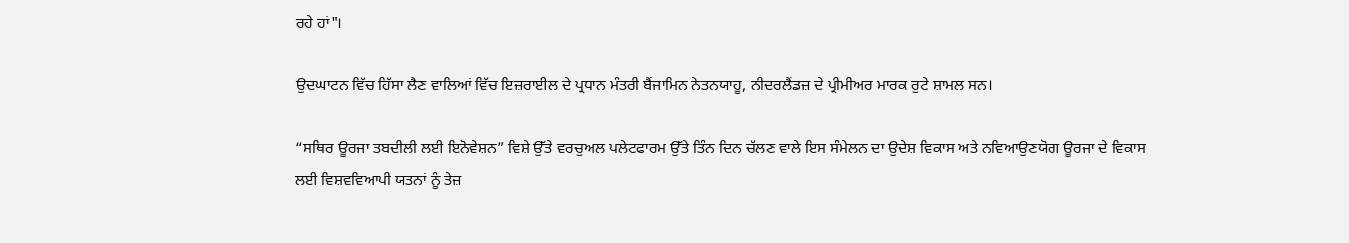ਰਹੇ ਹਾਂ"।

ਉਦਘਾਟਨ ਵਿੱਚ ਹਿੱਸਾ ਲੈਣ ਵਾਲਿਆਂ ਵਿੱਚ ਇਜ਼ਰਾਈਲ ਦੇ ਪ੍ਰਧਾਨ ਮੰਤਰੀ ਬੈਂਜਾਮਿਨ ਨੇਤਨਯਾਹੂ, ਨੀਦਰਲੈਂਡਜ਼ ਦੇ ਪ੍ਰੀਮੀਅਰ ਮਾਰਕ ਰੁਟੇ ਸ਼ਾਮਲ ਸਨ।

“ਸਥਿਰ ਊਰਜਾ ਤਬਦੀਲੀ ਲਈ ਇਨੋਵੇਸ਼ਨ” ਵਿਸ਼ੇ ਉੱਤੇ ਵਰਚੁਅਲ ਪਲੇਟਫਾਰਮ ਉੱਤੇ ਤਿੰਨ ਦਿਨ ਚੱਲਣ ਵਾਲੇ ਇਸ ਸੰਮੇਲਨ ਦਾ ਉਦੇਸ਼ ਵਿਕਾਸ ਅਤੇ ਨਵਿਆਉਣਯੋਗ ਊਰਜਾ ਦੇ ਵਿਕਾਸ ਲਈ ਵਿਸ਼ਵਵਿਆਪੀ ਯਤਨਾਂ ਨੂੰ ਤੇਜ਼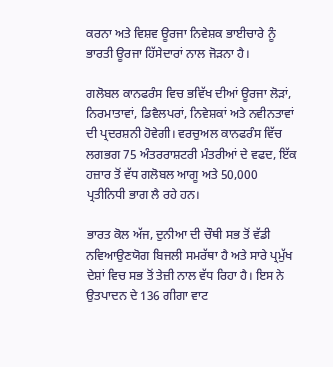ਕਰਨਾ ਅਤੇ ਵਿਸ਼ਵ ਊਰਜਾ ਨਿਵੇਸ਼ਕ ਭਾਈਚਾਰੇ ਨੂੰ ਭਾਰਤੀ ਊਰਜਾ ਹਿੱਸੇਦਾਰਾਂ ਨਾਲ ਜੋੜਨਾ ਹੈ।

ਗਲੋਬਲ ਕਾਨਫਰੰਸ ਵਿਚ ਭਵਿੱਖ ਦੀਆਂ ਊਰਜਾ ਲੋੜਾਂ, ਨਿਰਮਾਤਾਵਾਂ, ਡਿਵੈਲਪਰਾਂ, ਨਿਵੇਸ਼ਕਾਂ ਅਤੇ ਨਵੀਨਤਾਵਾਂ ਦੀ ਪ੍ਰਦਰਸ਼ਨੀ ਹੋਵੇਗੀ। ਵਰਚੁਅਲ ਕਾਨਫਰੰਸ ਵਿੱਚ ਲਗਭਗ 75 ਅੰਤਰਰਾਸ਼ਟਰੀ ਮੰਤਰੀਆਂ ਦੇ ਵਫਦ, ਇੱਕ ਹਜ਼ਾਰ ਤੋਂ ਵੱਧ ਗਲੋਬਲ ਆਗੂ ਅਤੇ 50,000 ਪ੍ਰਤੀਨਿਧੀ ਭਾਗ ਲੈ ਰਹੇ ਹਨ।

ਭਾਰਤ ਕੋਲ ਅੱਜ, ਦੁਨੀਆ ਦੀ ਚੌਥੀ ਸਭ ਤੋਂ ਵੱਡੀ ਨਵਿਆਉਣਯੋਗ ਬਿਜਲੀ ਸਮਰੱਥਾ ਹੈ ਅਤੇ ਸਾਰੇ ਪ੍ਰਮੁੱਖ ਦੇਸ਼ਾਂ ਵਿਚ ਸਭ ਤੋਂ ਤੇਜ਼ੀ ਨਾਲ ਵੱਧ ਰਿਹਾ ਹੈ। ਇਸ ਨੇ ਉਤਪਾਦਨ ਦੇ 136 ਗੀਗਾ ਵਾਟ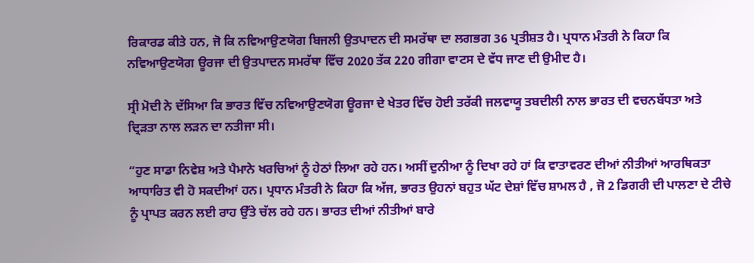ਰਿਕਾਰਡ ਕੀਤੇ ਹਨ, ਜੋ ਕਿ ਨਵਿਆਉਣਯੋਗ ਬਿਜਲੀ ਉਤਪਾਦਨ ਦੀ ਸਮਰੱਥਾ ਦਾ ਲਗਭਗ 36 ਪ੍ਰਤੀਸ਼ਤ ਹੈ। ਪ੍ਰਧਾਨ ਮੰਤਰੀ ਨੇ ਕਿਹਾ ਕਿ ਨਵਿਆਉਣਯੋਗ ਊਰਜਾ ਦੀ ਉਤਪਾਦਨ ਸਮਰੱਥਾ ਵਿੱਚ 2020 ਤੱਕ 220 ਗੀਗਾ ਵਾਟਸ ਦੇ ਵੱਧ ਜਾਣ ਦੀ ਉਮੀਦ ਹੈ।

ਸ੍ਰੀ ਮੋਦੀ ਨੇ ਦੱਸਿਆ ਕਿ ਭਾਰਤ ਵਿੱਚ ਨਵਿਆਉਣਯੋਗ ਊਰਜਾ ਦੇ ਖੇਤਰ ਵਿੱਚ ਹੋਈ ਤਰੱਕੀ ਜਲਵਾਯੂ ਤਬਦੀਲੀ ਨਾਲ ਭਾਰਤ ਦੀ ਵਚਨਬੱਧਤਾ ਅਤੇ ਦ੍ਰਿੜਤਾ ਨਾਲ ਲੜਨ ਦਾ ਨਤੀਜਾ ਸੀ।

“ਹੁਣ ਸਾਡਾ ਨਿਵੇਸ਼ ਅਤੇ ਪੈਮਾਨੇ ਖਰਚਿਆਂ ਨੂੰ ਹੇਠਾਂ ਲਿਆ ਰਹੇ ਹਨ। ਅਸੀਂ ਦੁਨੀਆ ਨੂੰ ਦਿਖਾ ਰਹੇ ਹਾਂ ਕਿ ਵਾਤਾਵਰਣ ਦੀਆਂ ਨੀਤੀਆਂ ਆਰਥਿਕਤਾ ਆਧਾਰਿਤ ਵੀ ਹੋ ਸਕਦੀਆਂ ਹਨ। ਪ੍ਰਧਾਨ ਮੰਤਰੀ ਨੇ ਕਿਹਾ ਕਿ ਅੱਜ, ਭਾਰਤ ਉਹਨਾਂ ਬਹੁਤ ਘੱਟ ਦੇਸ਼ਾਂ ਵਿੱਚ ਸ਼ਾਮਲ ਹੈ , ਜੋ 2 ਡਿਗਰੀ ਦੀ ਪਾਲਣਾ ਦੇ ਟੀਚੇ ਨੂੰ ਪ੍ਰਾਪਤ ਕਰਨ ਲਈ ਰਾਹ ਉੱਤੇ ਚੱਲ ਰਹੇ ਹਨ। ਭਾਰਤ ਦੀਆਂ ਨੀਤੀਆਂ ਬਾਰੇ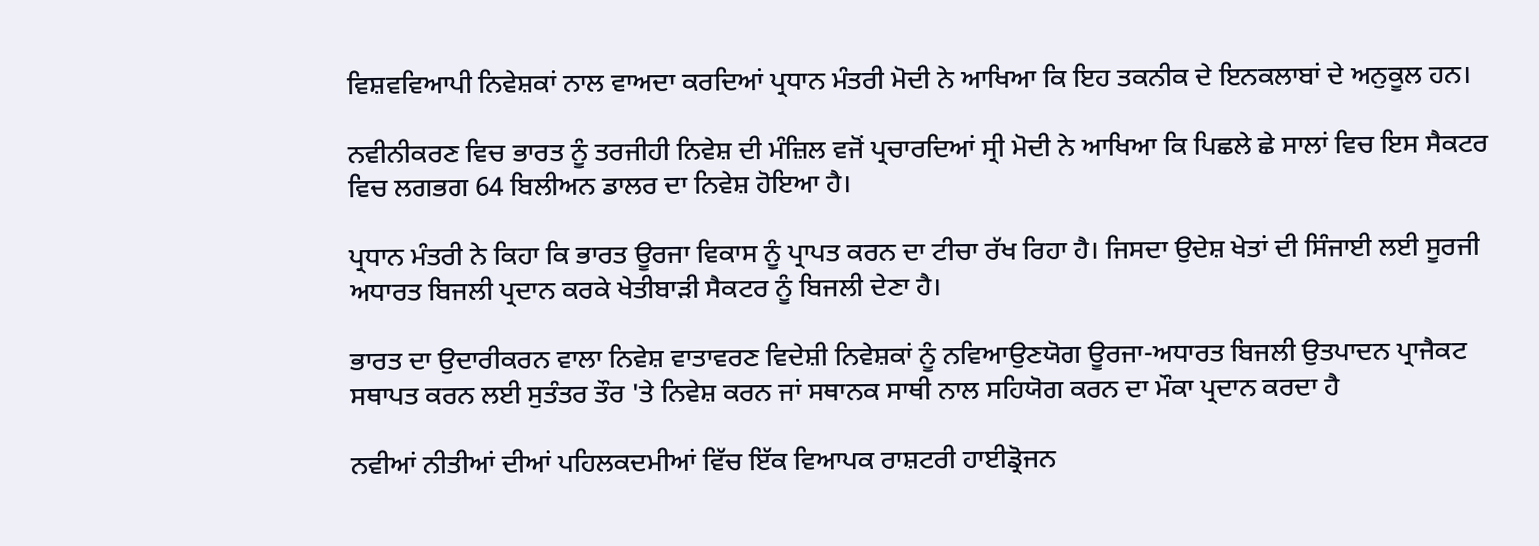ਵਿਸ਼ਵਵਿਆਪੀ ਨਿਵੇਸ਼ਕਾਂ ਨਾਲ ਵਾਅਦਾ ਕਰਦਿਆਂ ਪ੍ਰਧਾਨ ਮੰਤਰੀ ਮੋਦੀ ਨੇ ਆਖਿਆ ਕਿ ਇਹ ਤਕਨੀਕ ਦੇ ਇਨਕਲਾਬਾਂ ਦੇ ਅਨੁਕੂਲ ਹਨ।

ਨਵੀਨੀਕਰਣ ਵਿਚ ਭਾਰਤ ਨੂੰ ਤਰਜੀਹੀ ਨਿਵੇਸ਼ ਦੀ ਮੰਜ਼ਿਲ ਵਜੋਂ ਪ੍ਰਚਾਰਦਿਆਂ ਸ੍ਰੀ ਮੋਦੀ ਨੇ ਆਖਿਆ ਕਿ ਪਿਛਲੇ ਛੇ ਸਾਲਾਂ ਵਿਚ ਇਸ ਸੈਕਟਰ ਵਿਚ ਲਗਭਗ 64 ਬਿਲੀਅਨ ਡਾਲਰ ਦਾ ਨਿਵੇਸ਼ ਹੋਇਆ ਹੈ।

ਪ੍ਰਧਾਨ ਮੰਤਰੀ ਨੇ ਕਿਹਾ ਕਿ ਭਾਰਤ ਊਰਜਾ ਵਿਕਾਸ ਨੂੰ ਪ੍ਰਾਪਤ ਕਰਨ ਦਾ ਟੀਚਾ ਰੱਖ ਰਿਹਾ ਹੈ। ਜਿਸਦਾ ਉਦੇਸ਼ ਖੇਤਾਂ ਦੀ ਸਿੰਜਾਈ ਲਈ ਸੂਰਜੀ ਅਧਾਰਤ ਬਿਜਲੀ ਪ੍ਰਦਾਨ ਕਰਕੇ ਖੇਤੀਬਾੜੀ ਸੈਕਟਰ ਨੂੰ ਬਿਜਲੀ ਦੇਣਾ ਹੈ।

ਭਾਰਤ ਦਾ ਉਦਾਰੀਕਰਨ ਵਾਲਾ ਨਿਵੇਸ਼ ਵਾਤਾਵਰਣ ਵਿਦੇਸ਼ੀ ਨਿਵੇਸ਼ਕਾਂ ਨੂੰ ਨਵਿਆਉਣਯੋਗ ਊਰਜਾ-ਅਧਾਰਤ ਬਿਜਲੀ ਉਤਪਾਦਨ ਪ੍ਰਾਜੈਕਟ ਸਥਾਪਤ ਕਰਨ ਲਈ ਸੁਤੰਤਰ ਤੌਰ 'ਤੇ ਨਿਵੇਸ਼ ਕਰਨ ਜਾਂ ਸਥਾਨਕ ਸਾਥੀ ਨਾਲ ਸਹਿਯੋਗ ਕਰਨ ਦਾ ਮੌਕਾ ਪ੍ਰਦਾਨ ਕਰਦਾ ਹੈ

ਨਵੀਆਂ ਨੀਤੀਆਂ ਦੀਆਂ ਪਹਿਲਕਦਮੀਆਂ ਵਿੱਚ ਇੱਕ ਵਿਆਪਕ ਰਾਸ਼ਟਰੀ ਹਾਈਡ੍ਰੋਜਨ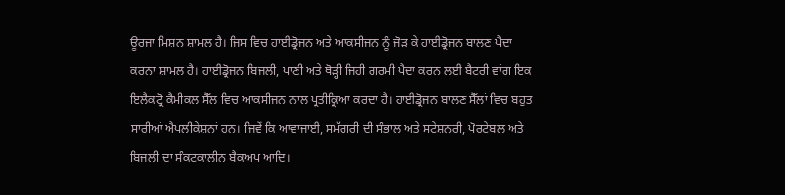ਊਰਜਾ ਮਿਸ਼ਨ ਸ਼ਾਮਲ ਹੈ। ਜਿਸ ਵਿਚ ਹਾਈਡ੍ਰੋਜਨ ਅਤੇ ਆਕਸੀਜਨ ਨੂੰ ਜੋੜ ਕੇ ਹਾਈਡ੍ਰੋਜਨ ਬਾਲਣ ਪੈਦਾ ਕਰਨਾ ਸ਼ਾਮਲ ਹੈ। ਹਾਈਡ੍ਰੋਜਨ ਬਿਜਲੀ, ਪਾਣੀ ਅਤੇ ਥੋੜ੍ਹੀ ਜਿਹੀ ਗਰਮੀ ਪੈਦਾ ਕਰਨ ਲਈ ਬੈਟਰੀ ਵਾਂਗ ਇਕ ਇਲੈਕਟ੍ਰੋ ਕੈਮੀਕਲ ਸੈੱਲ ਵਿਚ ਆਕਸੀਜਨ ਨਾਲ ਪ੍ਰਤੀਕ੍ਰਿਆ ਕਰਦਾ ਹੈ। ਹਾਈਡ੍ਰੋਜਨ ਬਾਲਣ ਸੈੱਲਾਂ ਵਿਚ ਬਹੁਤ ਸਾਰੀਆਂ ਐਪਲੀਕੇਸ਼ਨਾਂ ਹਨ। ਜਿਵੇਂ ਕਿ ਆਵਾਜਾਈ, ਸਮੱਗਰੀ ਦੀ ਸੰਭਾਲ ਅਤੇ ਸਟੇਸ਼ਨਰੀ, ਪੋਰਟੇਬਲ ਅਤੇ ਬਿਜਲੀ ਦਾ ਸੰਕਟਕਾਲੀਨ ਬੈਕਅਪ ਆਦਿ।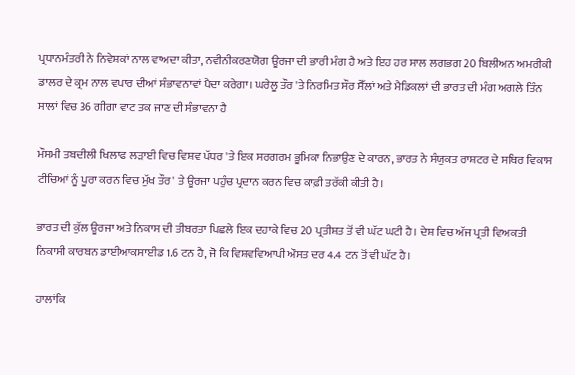ਪ੍ਰਧਾਨਮੰਤਰੀ ਨੇ ਨਿਵੇਸ਼ਕਾਂ ਨਾਲ ਵਾਅਦਾ ਕੀਤਾ, ਨਵੀਨੀਕਰਣਯੋਗ ਊਰਜਾ ਦੀ ਭਾਰੀ ਮੰਗ ਹੈ ਅਤੇ ਇਹ ਹਰ ਸਾਲ ਲਗਭਗ 20 ਬਿਲੀਅਨ ਅਮਰੀਕੀ ਡਾਲਰ ਦੇ ਕ੍ਰਮ ਨਾਲ ਵਪਾਰ ਦੀਆਂ ਸੰਭਾਵਨਾਵਾਂ ਪੈਦਾ ਕਰੇਗਾ। ਘਰੇਲੂ ਤੌਰ 'ਤੇ ਨਿਰਮਿਤ ਸੌਰ ਸੈੱਲਾਂ ਅਤੇ ਮੈਡਿਕਲਾਂ ਦੀ ਭਾਰਤ ਦੀ ਮੰਗ ਅਗਲੇ ਤਿੰਨ ਸਾਲਾਂ ਵਿਚ 36 ਗੀਗਾ ਵਾਟ ਤਕ ਜਾਣ ਦੀ ਸੰਭਾਵਨਾ ਹੈ

ਮੌਸਮੀ ਤਬਦੀਲੀ ਖਿਲਾਫ ਲੜਾਈ ਵਿਚ ਵਿਸ਼ਵ ਪੱਧਰ 'ਤੇ ਇਕ ਸਰਗਰਮ ਭੂਮਿਕਾ ਨਿਭਾਉਣ ਦੇ ਕਾਰਨ, ਭਾਰਤ ਨੇ ਸੰਯੁਕਤ ਰਾਸ਼ਟਰ ਦੇ ਸਥਿਰ ਵਿਕਾਸ ਟੀਚਿਆਂ ਨੂੰ ਪੂਰਾ ਕਰਨ ਵਿਚ ਮੁੱਖ ਤੌਰ' ਤੇ ਊਰਜਾ ਪਹੁੰਚ ਪ੍ਰਦਾਨ ਕਰਨ ਵਿਚ ਕਾਫ਼ੀ ਤਰੱਕੀ ਕੀਤੀ ਹੈ।

ਭਾਰਤ ਦੀ ਕੁੱਲ ਊਰਜਾ ਅਤੇ ਨਿਕਾਸ ਦੀ ਤੀਬਰਤਾ ਪਿਛਲੇ ਇਕ ਦਹਾਕੇ ਵਿਚ 20 ਪ੍ਰਤੀਸ਼ਤ ਤੋਂ ਵੀ ਘੱਟ ਘਟੀ ਹੈ। ਦੇਸ਼ ਵਿਚ ਅੱਜ ਪ੍ਰਤੀ ਵਿਅਕਤੀ ਨਿਕਾਸੀ ਕਾਰਬਨ ਡਾਈਆਕਸਾਈਡ 1.6 ਟਨ ਹੈ, ਜੋ ਕਿ ਵਿਸ਼ਵਵਿਆਪੀ ਔਸਤ ਦਰ 4.4 ਟਨ ਤੋਂ ਵੀ ਘੱਟ ਹੈ।

ਹਾਲਾਂਕਿ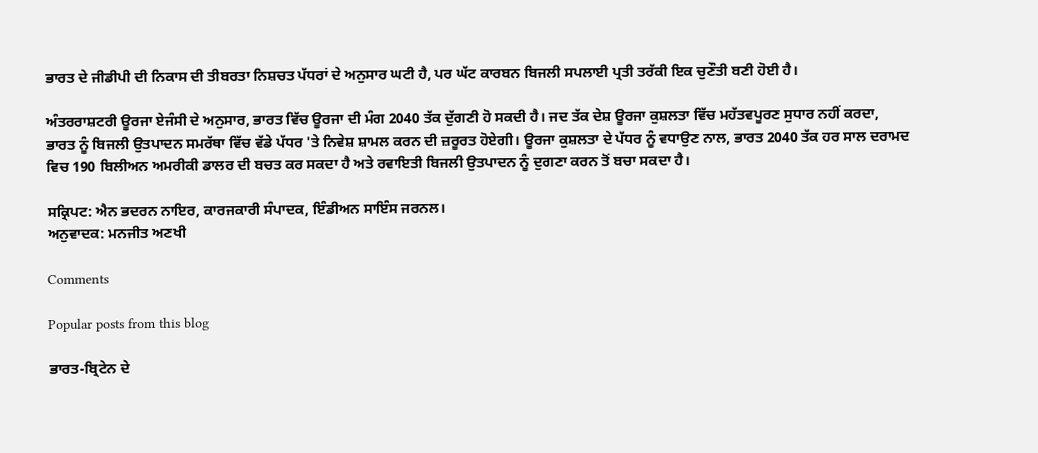ਭਾਰਤ ਦੇ ਜੀਡੀਪੀ ਦੀ ਨਿਕਾਸ ਦੀ ਤੀਬਰਤਾ ਨਿਸ਼ਚਤ ਪੱਧਰਾਂ ਦੇ ਅਨੁਸਾਰ ਘਟੀ ਹੈ, ਪਰ ਘੱਟ ਕਾਰਬਨ ਬਿਜਲੀ ਸਪਲਾਈ ਪ੍ਰਤੀ ਤਰੱਕੀ ਇਕ ਚੁਣੌਤੀ ਬਣੀ ਹੋਈ ਹੈ।

ਅੰਤਰਰਾਸ਼ਟਰੀ ਊਰਜਾ ਏਜੰਸੀ ਦੇ ਅਨੁਸਾਰ, ਭਾਰਤ ਵਿੱਚ ਊਰਜਾ ਦੀ ਮੰਗ 2040 ਤੱਕ ਦੁੱਗਣੀ ਹੋ ਸਕਦੀ ਹੈ। ਜਦ ਤੱਕ ਦੇਸ਼ ਊਰਜਾ ਕੁਸ਼ਲਤਾ ਵਿੱਚ ਮਹੱਤਵਪੂਰਣ ਸੁਧਾਰ ਨਹੀਂ ਕਰਦਾ, ਭਾਰਤ ਨੂੰ ਬਿਜਲੀ ਉਤਪਾਦਨ ਸਮਰੱਥਾ ਵਿੱਚ ਵੱਡੇ ਪੱਧਰ 'ਤੇ ਨਿਵੇਸ਼ ਸ਼ਾਮਲ ਕਰਨ ਦੀ ਜ਼ਰੂਰਤ ਹੋਏਗੀ। ਊਰਜਾ ਕੁਸ਼ਲਤਾ ਦੇ ਪੱਧਰ ਨੂੰ ਵਧਾਉਣ ਨਾਲ, ਭਾਰਤ 2040 ਤੱਕ ਹਰ ਸਾਲ ਦਰਾਮਦ ਵਿਚ 190 ਬਿਲੀਅਨ ਅਮਰੀਕੀ ਡਾਲਰ ਦੀ ਬਚਤ ਕਰ ਸਕਦਾ ਹੈ ਅਤੇ ਰਵਾਇਤੀ ਬਿਜਲੀ ਉਤਪਾਦਨ ਨੂੰ ਦੁਗਣਾ ਕਰਨ ਤੋਂ ਬਚਾ ਸਕਦਾ ਹੈ।

ਸਕ੍ਰਿਪਟ: ਐਨ ਭਦਰਨ ਨਾਇਰ, ਕਾਰਜਕਾਰੀ ਸੰਪਾਦਕ, ਇੰਡੀਅਨ ਸਾਇੰਸ ਜਰਨਲ।
ਅਨੁਵਾਦਕ: ਮਨਜੀਤ ਅਣਖੀ

Comments

Popular posts from this blog

ਭਾਰਤ-ਬ੍ਰਿਟੇਨ ਦੇ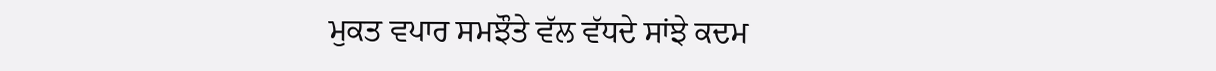ਮੁਕਤ ਵਪਾਰ ਸਮਝੌਤੇ ਵੱਲ ਵੱਧਦੇ ਸਾਂਝੇ ਕਦਮ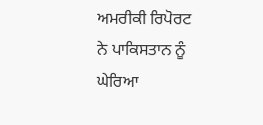ਅਮਰੀਕੀ ਰਿਪੋਰਟ ਨੇ ਪਾਕਿਸਤਾਨ ਨੂੰ ਘੇਰਿਆ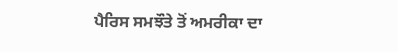ਪੈਰਿਸ ਸਮਝੌਤੇ ਤੋਂ ਅਮਰੀਕਾ ਦਾ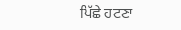ਪਿੱਛੇ ਹਟਣਾ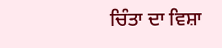ਚਿੰਤਾ ਦਾ ਵਿਸ਼ਾ